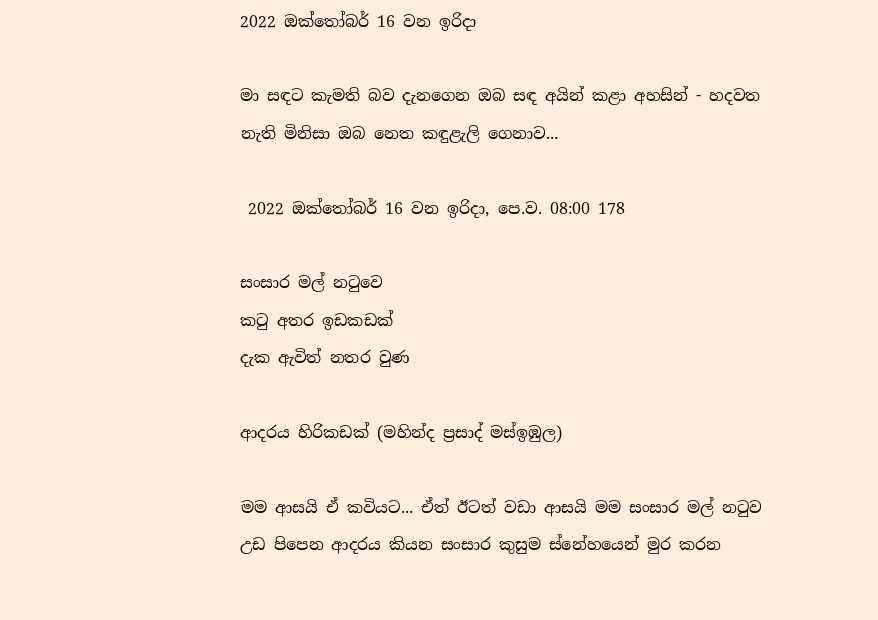2022 ඔක්තෝබර් 16 වන ඉරිදා

මා සඳට කැමති බව දැනගෙන ඔබ සඳ අයින් කළා අහසින් - හදවත නැති මිනිසා ඔබ නෙත කඳුළැලි ගෙනාව...

 2022 ඔක්තෝබර් 16 වන ඉරිදා, පෙ.ව. 08:00 178

සංසාර මල් නටුවෙ
කටු අතර ඉඩකඩක්
දැක ඇවිත් නතර වුණ

ආදරය හිරිකඩක් (මහින්ද ප්‍රසාද් මස්ඉඹුල)

මම ආසයි ඒ කවියට... ඒත් ඊටත් වඩා ආසයි මම සංසාර මල් නටුව උඩ පිපෙන ආදරය කියන සංසාර කුසුම ස්නේහයෙන් මුර කරන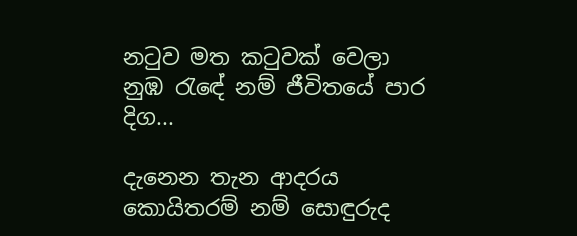නටුව මත කටුවක් වෙලා නුඹ රැඳේ නම් ජීවිතයේ පාර දිග...

දැනෙන තැන ආදරය කොයිතරම් නම් සොඳුරුද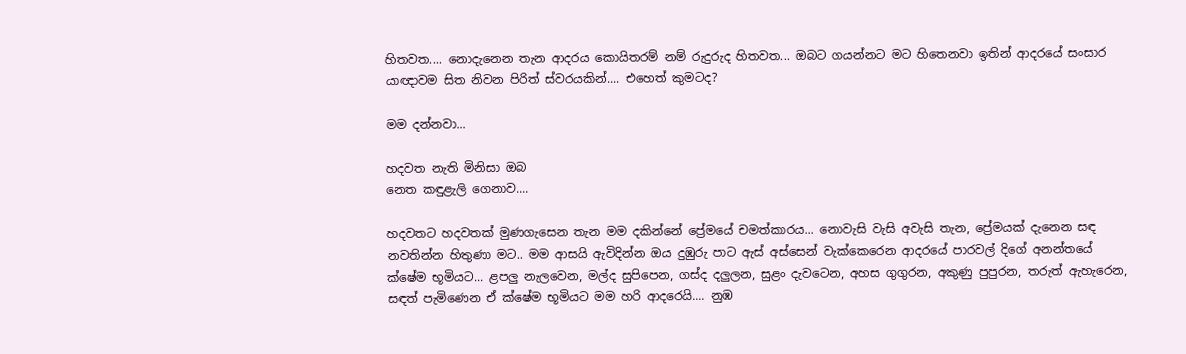හිතවත.... නොදැනෙන තැන ආදරය කොයිතරම් නම් රුදුරුද හිතවත... ඔබට ගයන්නට මට හිතෙනවා ඉතින් ආදරයේ සංසාර යාඥාවම සිත නිවන පිරිත් ස්වරයකින්.... එහෙත් කුමටද?

මම දන්නවා...

හදවත නැති මිනිසා ඔබ
නෙත කඳුළැලි ගෙනාව....

හදවතට හදවතක් මුණගැසෙන තැන මම දකින්නේ ප්‍රේමයේ චමත්කාරය... නොවැසි වැසි අවැසි තැන, ප්‍රේමයක් දැනෙන සඳ නවතින්න හිතුණා මට.. මම ආසයි ඇවිදින්න ඔය දුඹුරු පාට ඇස් අස්සෙන් වැක්කෙරෙන ආදරයේ පාරවල් දිගේ අනන්තයේ ක්ෂේම භූමියට... ළපලු නැලවෙන, මල්ද සුපිපෙන, ගස්ද දලුලන, සුළං දැවටෙන, අහස ගුගුරන, අකුණු පුපුරන, තරුත් ඇහැරෙන, සඳත් පැමිණෙන ඒ ක්ෂේම භූමියට මම හරි ආදරෙයි.... නුඹ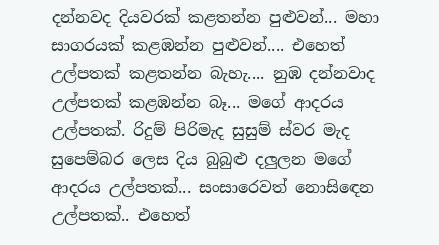දන්නවද දියවරක් කළතන්න පුළුවන්... මහා සාගරයක් කළඹන්න පුළුවන්.... එහෙත් උල්පතක් කළතන්න බැහැ.... නුඹ දන්නවාද උල්පතක් කළඹන්න බෑ... මගේ ආදරය උල්පතක්. රිදුම් පිරිමැද සුසුම් ස්වර මැද සුපෙම්බර ලෙස දිය බුබුළු දලුලන මගේ ආදරය උල්පතක්... සංසාරෙවත් නොසිඳෙන උල්පතක්.. එහෙත්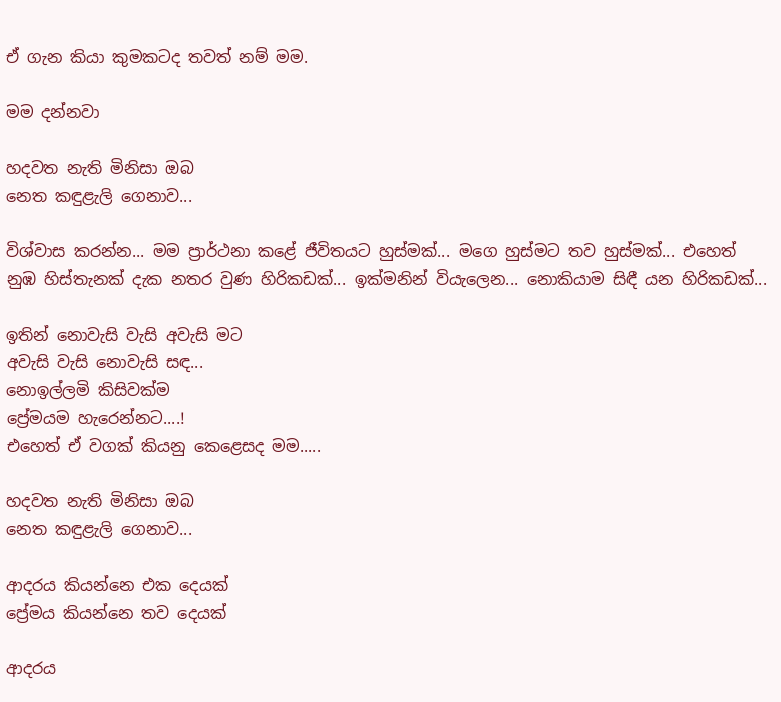ඒ ගැන කියා කුමකටද තවත් නම් මම.

මම දන්නවා

හදවත නැති මිනිසා ඔබ
නෙත කඳුළැලි ගෙනාව...

විශ්වාස කරන්න... මම ප්‍රාර්ථනා කළේ ජීවිතයට හුස්මක්... මගෙ හුස්මට තව හුස්මක්... එහෙත් නුඹ හිස්තැනක් දැක නතර වුණ හිරිකඩක්... ඉක්මනින් වියැලෙන... නොකියාම සිඳී යන හිරිකඩක්...

ඉතින් නොවැසි වැසි අවැසි මට
අවැසි වැසි නොවැසි සඳ...
නොඉල්ලමි කිසිවක්ම
ප්‍රේමයම හැරෙන්නට....!
එහෙත් ඒ වගක් කියනු කෙළෙසද මම.....

හදවත නැති මිනිසා ඔබ
නෙත කඳුළැලි ගෙනාව...

ආදරය කියන්නෙ එක දෙයක්
ප්‍රේමය කියන්නෙ තව දෙයක්

ආදරය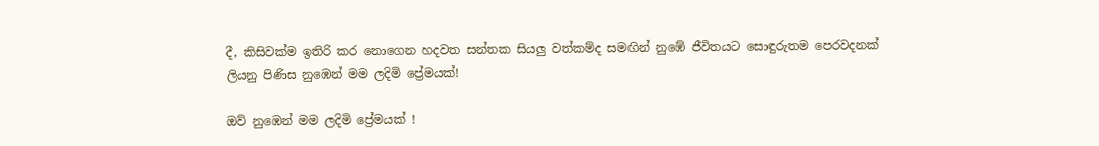දී, කිසිවක්ම ඉතිරි කර නොගෙන හදවත සන්තක සියලු වත්කම්ද සමඟින් නුඹේ ජීවිතයට සොඳුරුතම පෙරවදනක් ලියනු පිණිස නුඹෙන් මම ලදිමි ප්‍රේමයක්!

ඔව් නුඹෙන් මම ලදිමි ප්‍රේමයක් !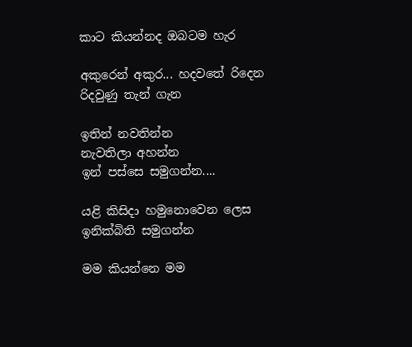කාට කියන්නද ඔබටම හැර

අකුරෙන් අකුර... හදවතේ රිදෙන රිදවුණු තැන් ගැන

ඉතින් නවතින්න
නැවතිලා අහන්න
ඉන් පස්සෙ සමුගන්න....

යළි කිසිදා හමුනොවෙන ලෙස ඉනික්බිති සමුගන්න

මම කියන්නෙ මම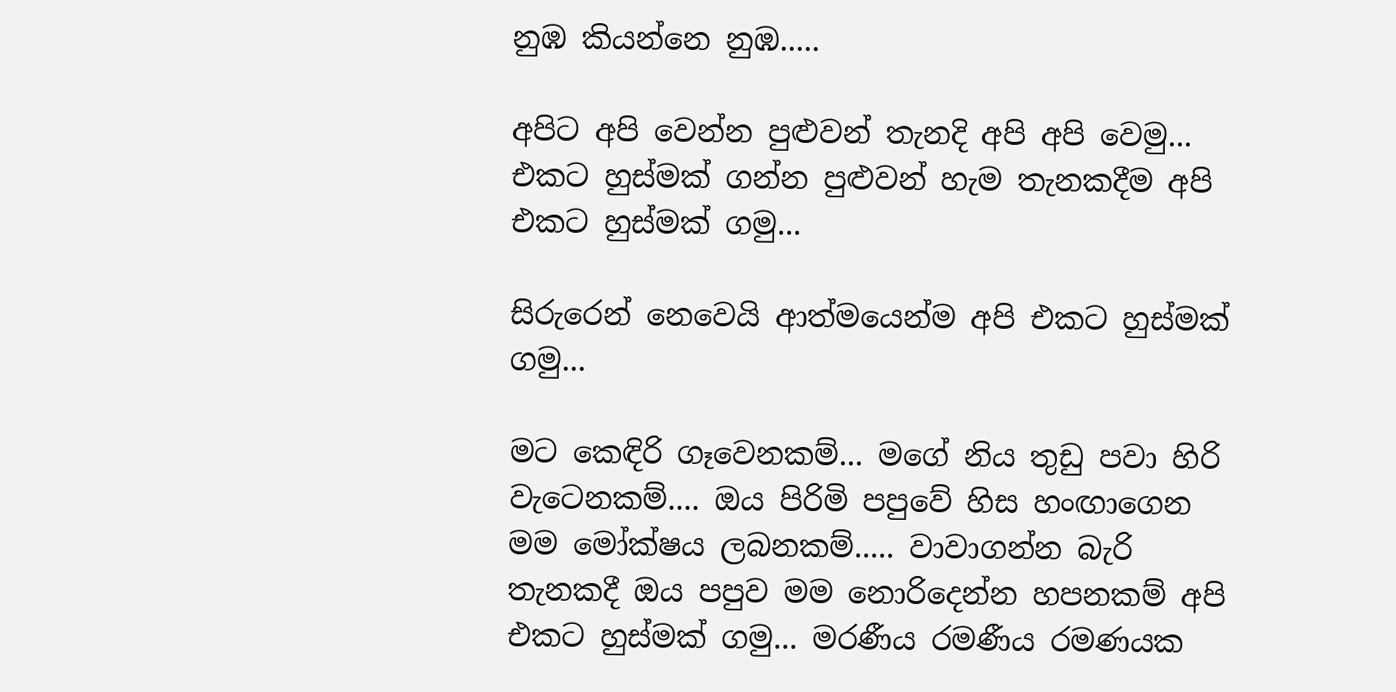නුඹ කියන්නෙ නුඹ.....

අපිට අපි වෙන්න පුළුවන් තැනදි අපි අපි වෙමු... එකට හුස්මක් ගන්න පුළුවන් හැම තැනකදීම අපි එකට හුස්මක් ගමු...

සිරුරෙන් නෙවෙයි ආත්මයෙන්ම අපි එකට හුස්මක් ගමු...

මට කෙඳිරි ගෑවෙනකම්... මගේ නිය තුඩු පවා හිරි වැටෙනකම්.... ඔය පිරිමි පපුවේ හිස හංඟාගෙන මම මෝක්ෂය ලබනකම්..... වාවාගන්න බැරි තැනකදී ඔය පපුව මම නොරිදෙන්න හපනකම් අපි එකට හුස්මක් ගමු... මරණීය රමණීය රමණයක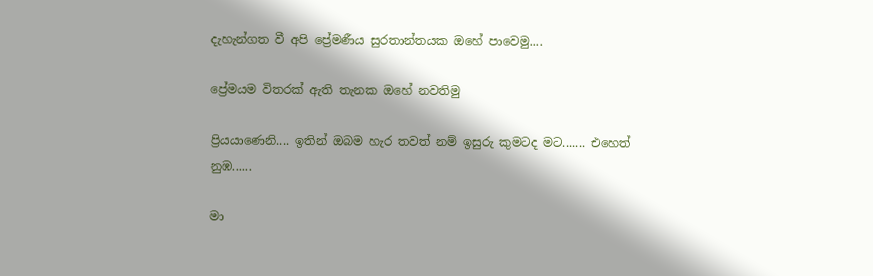දැහැන්ගත වී අපි ප්‍රේමණීය සුරතාන්තයක ඔහේ පාවෙමු....

ප්‍රේමයම විතරක් ඇති තැනක ඔහේ නවතිමු

ප්‍රියයාණෙනි.... ඉතින් ඔබම හැර තවත් නම් ඉසුරු කුමටද මට....... එහෙත් නුඹ......

මා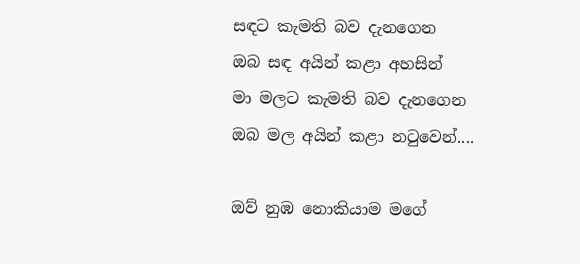සඳට කැමති බව දැනගෙන
ඔබ සඳ අයින් කළා අහසින්
මා මලට කැමති බව දැනගෙන
ඔබ මල අයින් කළා නටුවෙන්....

ඔව් නුඹ නොකියාම මගේ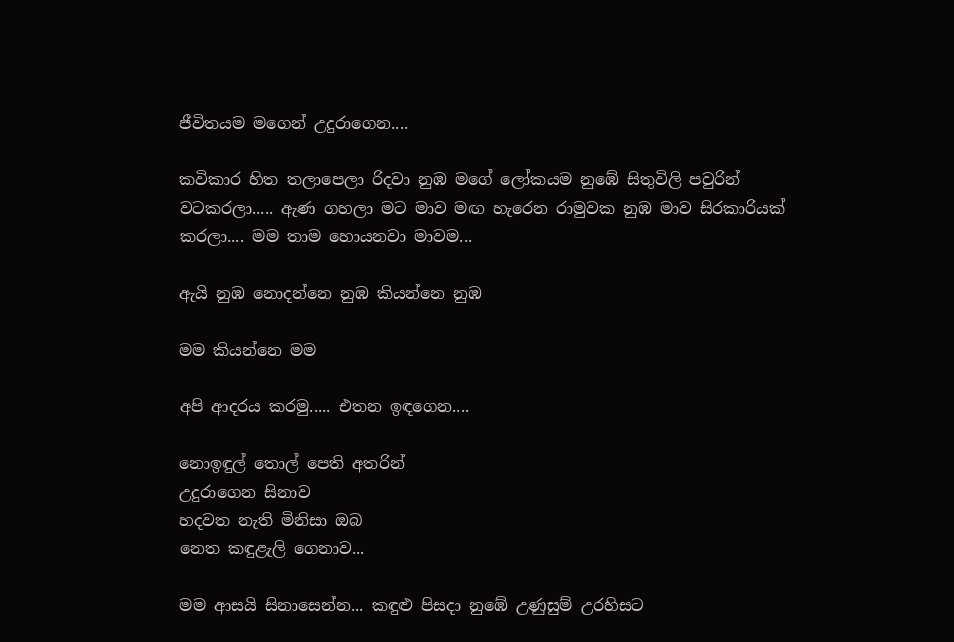ජීවිතයම මගෙන් උදුරාගෙන....

කවිකාර හිත තලාපෙලා රිදවා නුඹ මගේ ලෝකයම නුඹේ සිතුවිලි පවුරින් වටකරලා..... ඇණ ගහලා මට මාව මඟ හැරෙන රාමුවක නුඹ මාව සිරකාරියක් කරලා.... මම තාම හොයනවා මාවම...

ඇයි නුඹ නොදන්නෙ නුඹ කියන්නෙ නුඹ

මම කියන්නෙ මම

අපි ආදරය කරමු..... එතන ඉඳගෙන....

නොඉඳුල් තොල් පෙති අතරින්
උදුරාගෙන සිනාව
හදවත නැති මිනිසා ඔබ
නෙත කඳුළැලි ගෙනාව...

මම ආසයි සිනාසෙන්න... කඳුළු පිසදා නුඹේ උණුසුම් උරහිසට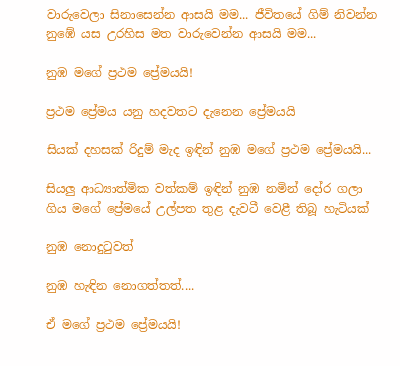වාරුවෙලා සිනාසෙන්න ආසයි මම... ජීවිතයේ ගිම් නිවන්න නුඹේ යස උරහිස මත වාරුවෙන්න ආසයි මම...

නුඹ මගේ ප්‍රථම ප්‍රේමයයි!

ප්‍රථම ප්‍රේමය යනු හදවතට දැනෙන ප්‍රේමයයි

සියක් දහසක් රිදුම් මැද ඉඳින් නුඹ මගේ ප්‍රථම ප්‍රේමයයි...

සියලු ආධ්‍යාත්මික වත්කම් ඉඳින් නුඹ නමින් දෝර ගලා ගිය මගේ ප්‍රේමයේ උල්පත තුළ දැවටී වෙළී තිබූ හැටියක්

නුඹ නොදුටුවත්

නුඹ හැඳින නොගත්තත්....

ඒ මගේ ප්‍රථම ප්‍රේමයයි!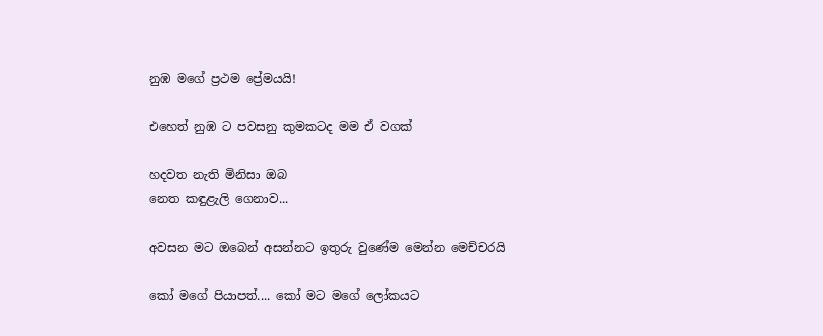නුඹ මගේ ප්‍රථම ප්‍රේමයයි!

එහෙත් නුඹ ට පවසනු කුමකටද මම ඒ වගක්

හදවත නැති මිනිසා ඔබ
නෙත කඳුළැලි ගෙනාව...

අවසන මට ඔබෙන් අසන්නට ඉතුරු වුණේම මෙන්න මෙච්චරයි

කෝ මගේ පියාපත්.... කෝ මට මගේ ලෝකයට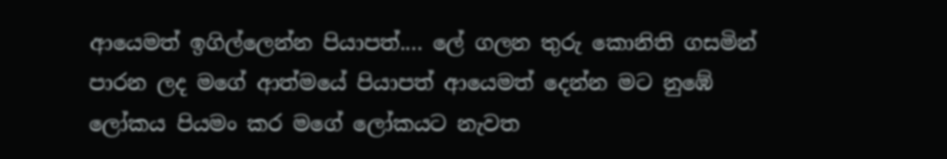ආයෙමත් ඉගිල්ලෙන්න පියාපත්.... ලේ ගලන තුරු කොනිති ගසමින් පාරන ලද මගේ ආත්මයේ පියාපත් ආයෙමත් දෙන්න මට නුඹේ ලෝකය පියමං කර මගේ ලෝකයට නැවත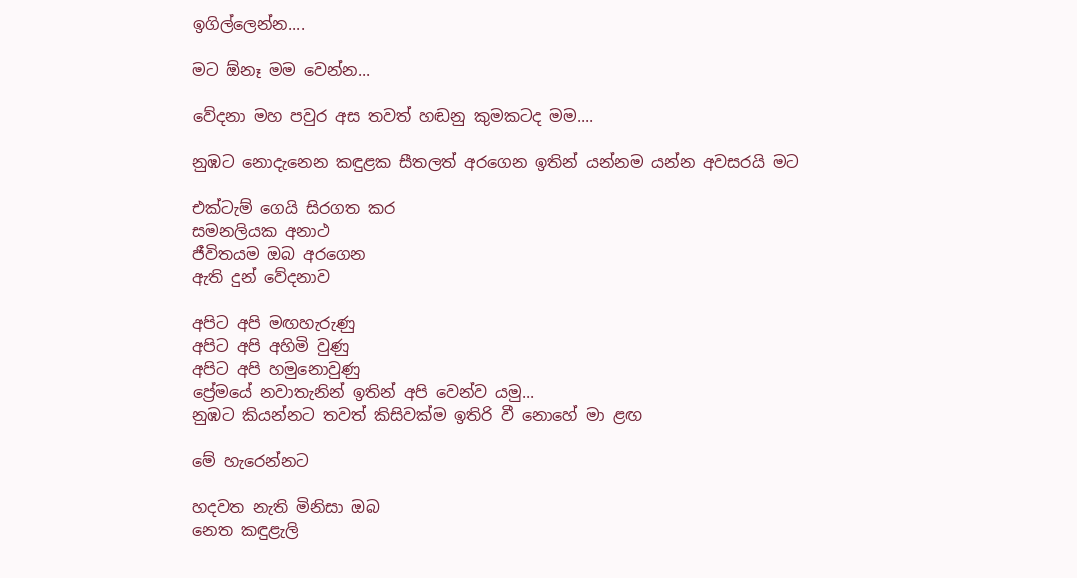ඉගිල්ලෙන්න....

මට ඕනෑ මම වෙන්න...

වේදනා මහ පවුර අස තවත් හඬනු කුමකටද මම....

නුඹට නොදැනෙන කඳුළක සීතලත් අරගෙන ඉතින් යන්නම යන්න අවසරයි මට

එක්ටැම් ගෙයි සිරගත කර
සමනලියක අනාථ
ජීවිතයම ඔබ අරගෙන
ඇති දුන් වේදනාව

අපිට අපි මඟහැරුණු
අපිට අපි අහිමි වුණු
අපිට අපි හමුනොවුණු
ප්‍රේමයේ නවාතැනින් ඉතින් අපි වෙන්ව යමු...
නුඹට කියන්නට තවත් කිසිවක්ම ඉතිරි වී නොහේ මා ළඟ

මේ හැරෙන්නට

හදවත නැති මිනිසා ඔබ
නෙත කඳුළැලි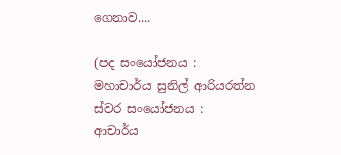ගෙනාව....

(පද සංයෝජනය :  මහාචාර්ය සුනිල් ආරියරත්න
ස්වර සංයෝජනය :  ආචාර්ය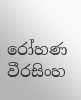රෝහණ වීරසිංහ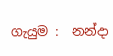ගැයුම :  නන්දා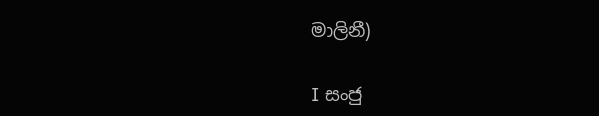මාලිනී)

I සංජු